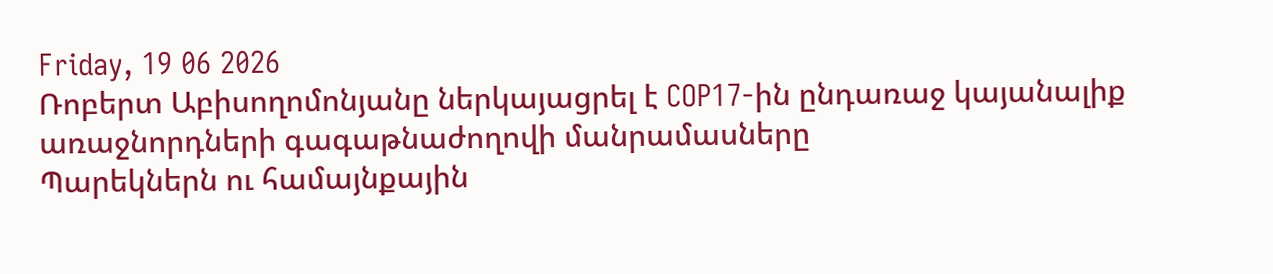Friday, 19 06 2026
Ռոբերտ Աբիսողոմոնյանը ներկայացրել է COP17-ին ընդառաջ կայանալիք առաջնորդների գագաթնաժողովի մանրամասները
Պարեկներն ու համայնքային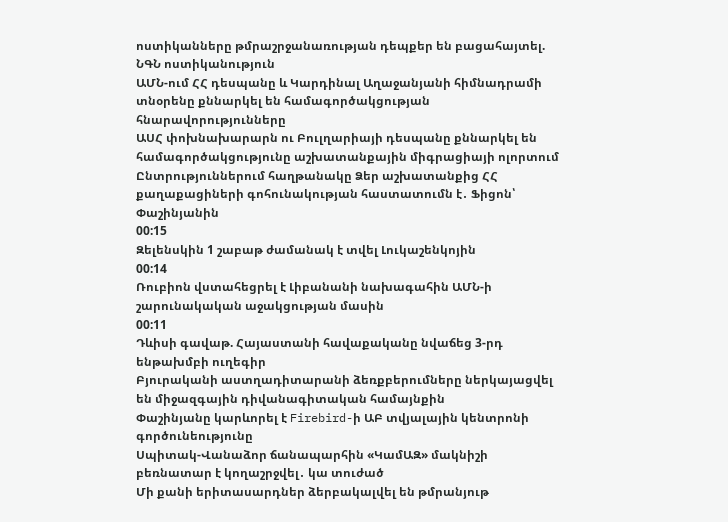ոստիկանները թմրաշրջանառության դեպքեր են բացահայտել. ՆԳՆ ոստիկանություն
ԱՄՆ-ում ՀՀ դեսպանը և Կարդինալ Աղաջանյանի հիմնադրամի տնօրենը քննարկել են համագործակցության հնարավորությունները
ԱՍՀ փոխնախարարն ու Բուլղարիայի դեսպանը քննարկել են համագործակցությունը աշխատանքային միգրացիայի ոլորտում
Ընտրություններում հաղթանակը Ձեր աշխատանքից ՀՀ քաղաքացիների գոհունակության հաստատումն է․ Ֆիցոն՝ Փաշինյանին
00:15
Զելենսկին 1 շաբաթ ժամանակ է տվել Լուկաշենկոյին
00:14
Ռուբիոն վստահեցրել է Լիբանանի նախագահին ԱՄՆ-ի շարունակական աջակցության մասին
00:11
Դևիսի գավաթ. Հայաստանի հավաքականը նվաճեց 3-րդ ենթախմբի ուղեգիր
Բյուրականի աստղադիտարանի ձեռքբերումները ներկայացվել են միջազգային դիվանագիտական համայնքին
Փաշինյանը կարևորել է Firebird-ի ԱԲ տվյալային կենտրոնի գործունեությունը
Սպիտակ-Վանաձոր ճանապարհին «ԿամԱԶ» մակնիշի բեռնատար է կողաշրջվել․ կա տուժած
Մի քանի երիտասարդներ ձերբակալվել են թմրանյութ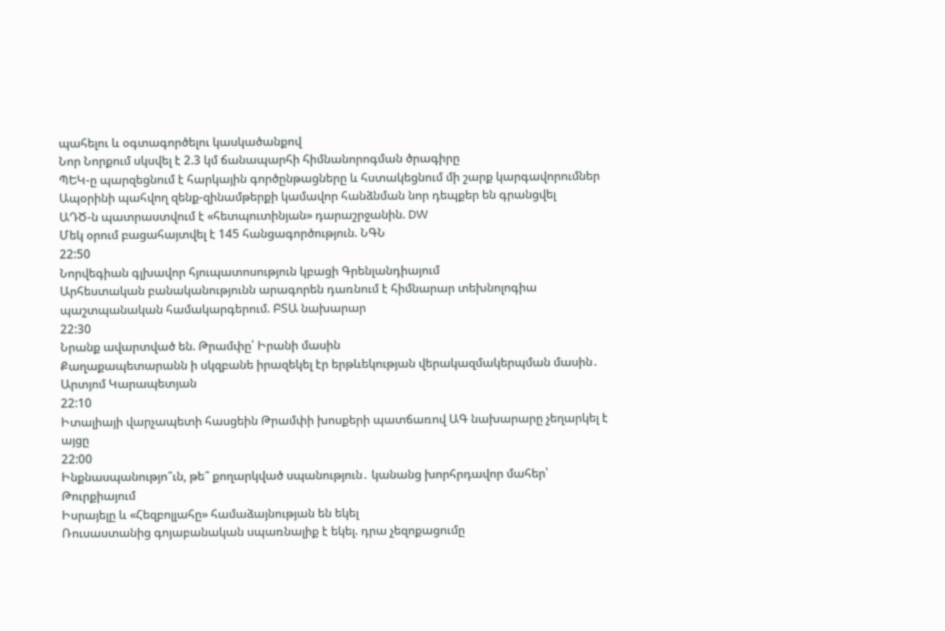պահելու և օգտագործելու կասկածանքով
Նոր Նորքում սկսվել է 2.3 կմ ճանապարհի հիմնանորոգման ծրագիրը
ՊԵԿ-ը պարզեցնում է հարկային գործընթացները և հստակեցնում մի շարք կարգավորումներ
Ապօրինի պահվող զենք-զինամթերքի կամավոր հանձնման նոր դեպքեր են գրանցվել
ԱԴԾ-ն պատրաստվում է «հետպուտինյան» դարաշրջանին. DW
Մեկ օրում բացահայտվել է 145 հանցագործություն. ՆԳՆ
22:50
Նորվեգիան գլխավոր հյուպատոսություն կբացի Գրենլանդիայում
Արհեստական բանականությունն արագորեն դառնում է հիմնարար տեխնոլոգիա պաշտպանական համակարգերում. ԲՏԱ նախարար
22:30
Նրանք ավարտված են. Թրամփը՝ Իրանի մասին
Քաղաքապետարանն ի սկզբանե իրազեկել էր երթևեկության վերակազմակերպման մասին․ Արտյոմ Կարապետյան
22:10
Իտալիայի վարչապետի հասցեին Թրամփի խոսքերի պատճառով ԱԳ նախարարը չեղարկել է այցը
22:00
Ինքնասպանությո՞ւն, թե՞ քողարկված սպանություն․ կանանց խորհրդավոր մահեր՝ Թուրքիայում
Իսրայելը և «Հեզբոլլահը» համաձայնության են եկել
Ռուսաստանից գոյաբանական սպառնալիք է եկել. դրա չեզոքացումը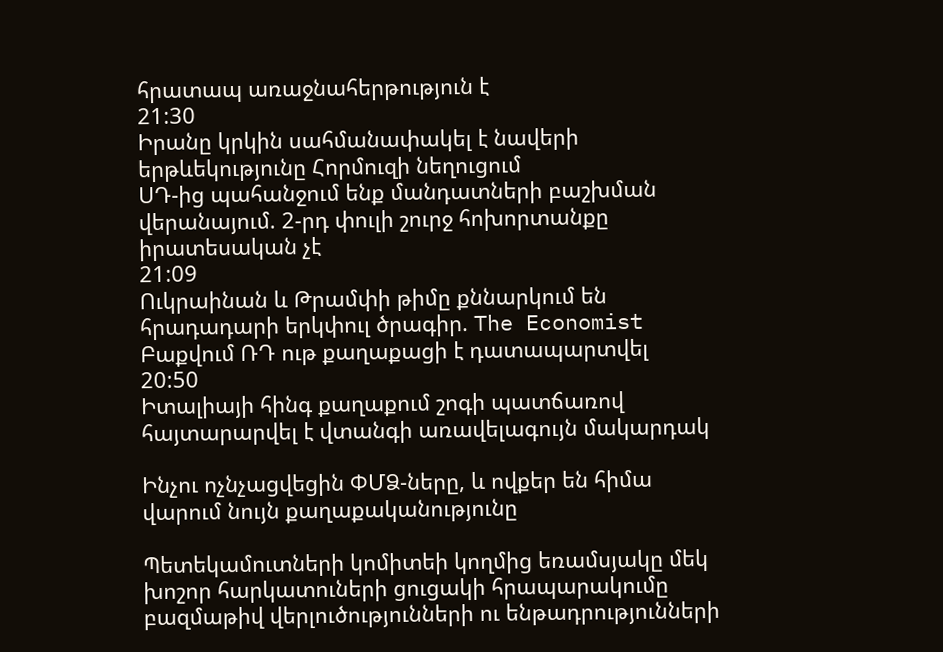հրատապ առաջնահերթություն է
21:30
Իրանը կրկին սահմանափակել է նավերի երթևեկությունը Հորմուզի նեղուցում
ՍԴ-ից պահանջում ենք մանդատների բաշխման վերանայում. 2-րդ փուլի շուրջ հոխորտանքը իրատեսական չէ
21:09
Ուկրաինան և Թրամփի թիմը քննարկում են հրադադարի երկփուլ ծրագիր. The Economist
Բաքվում ՌԴ ութ քաղաքացի է դատապարտվել
20:50
Իտալիայի հինգ քաղաքում շոգի պատճառով հայտարարվել է վտանգի առավելագույն մակարդակ

Ինչու ոչնչացվեցին ՓՄՁ-ները, և ովքեր են հիմա վարում նույն քաղաքականությունը

Պետեկամուտների կոմիտեի կողմից եռամսյակը մեկ խոշոր հարկատուների ցուցակի հրապարակումը բազմաթիվ վերլուծությունների ու ենթադրությունների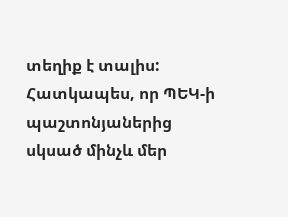տեղիք է տալիս: Հատկապես, որ ՊԵԿ-ի պաշտոնյաներից սկսած մինչև մեր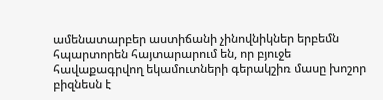ամենատարբեր աստիճանի չինովնիկներ երբեմն հպարտորեն հայտարարում են, որ բյուջե հավաքագրվող եկամուտների գերակշիռ մասը խոշոր բիզնեսն է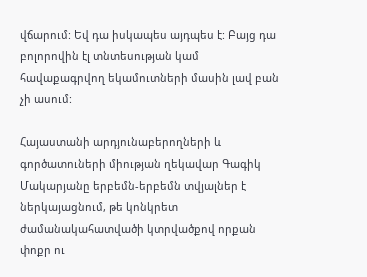վճարում: Եվ դա իսկապես այդպես է: Բայց դա բոլորովին էլ տնտեսության կամ հավաքագրվող եկամուտների մասին լավ բան չի ասում:

Հայաստանի արդյունաբերողների և գործատուների միության ղեկավար Գագիկ Մակարյանը երբեմն-երբեմն տվյալներ է ներկայացնում, թե կոնկրետ ժամանակահատվածի կտրվածքով որքան փոքր ու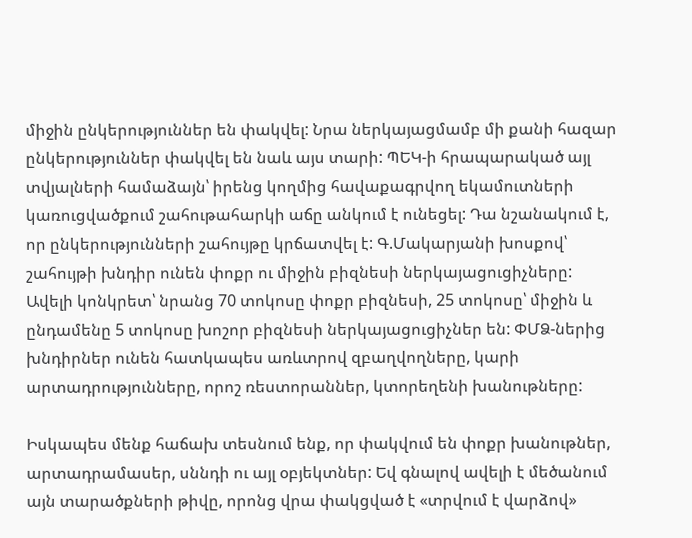միջին ընկերություններ են փակվել: Նրա ներկայացմամբ մի քանի հազար ընկերություններ փակվել են նաև այս տարի: ՊԵԿ-ի հրապարակած այլ տվյալների համաձայն՝ իրենց կողմից հավաքագրվող եկամուտների կառուցվածքում շահութահարկի աճը անկում է ունեցել: Դա նշանակում է, որ ընկերությունների շահույթը կրճատվել է: Գ.Մակարյանի խոսքով՝ շահույթի խնդիր ունեն փոքր ու միջին բիզնեսի ներկայացուցիչները: Ավելի կոնկրետ՝ նրանց 70 տոկոսը փոքր բիզնեսի, 25 տոկոսը՝ միջին և ընդամենը 5 տոկոսը խոշոր բիզնեսի ներկայացուցիչներ են: ՓՄՁ-ներից խնդիրներ ունեն հատկապես առևտրով զբաղվողները, կարի արտադրությունները, որոշ ռեստորաններ, կտորեղենի խանութները:

Իսկապես մենք հաճախ տեսնում ենք, որ փակվում են փոքր խանութներ, արտադրամասեր, սննդի ու այլ օբյեկտներ: Եվ գնալով ավելի է մեծանում այն տարածքների թիվը, որոնց վրա փակցված է «տրվում է վարձով»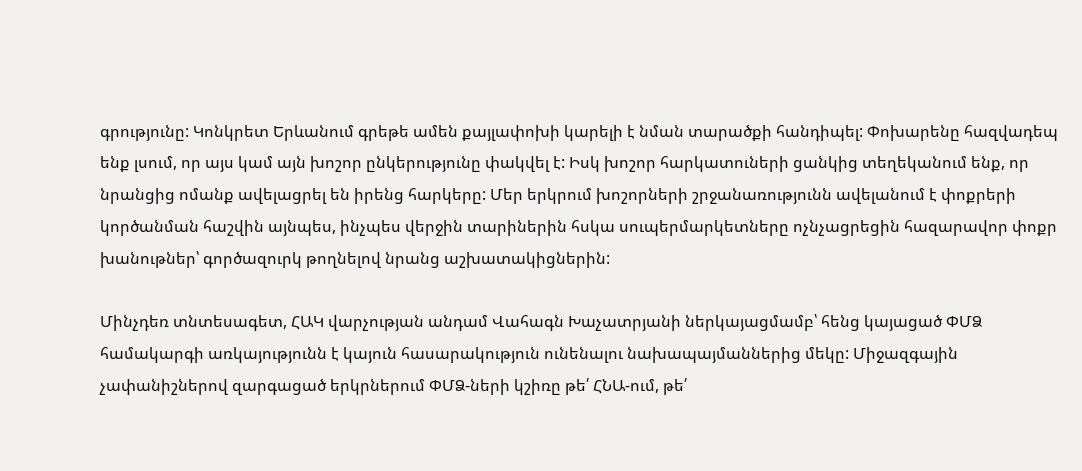գրությունը: Կոնկրետ Երևանում գրեթե ամեն քայլափոխի կարելի է նման տարածքի հանդիպել: Փոխարենը հազվադեպ ենք լսում, որ այս կամ այն խոշոր ընկերությունը փակվել է: Իսկ խոշոր հարկատուների ցանկից տեղեկանում ենք, որ նրանցից ոմանք ավելացրել են իրենց հարկերը: Մեր երկրում խոշորների շրջանառությունն ավելանում է փոքրերի կործանման հաշվին այնպես, ինչպես վերջին տարիներին հսկա սուպերմարկետները ոչնչացրեցին հազարավոր փոքր խանութներ՝ գործազուրկ թողնելով նրանց աշխատակիցներին:

Մինչդեռ տնտեսագետ, ՀԱԿ վարչության անդամ Վահագն Խաչատրյանի ներկայացմամբ՝ հենց կայացած ՓՄՁ համակարգի առկայությունն է կայուն հասարակություն ունենալու նախապայմաններից մեկը: Միջազգային չափանիշներով զարգացած երկրներում ՓՄՁ-ների կշիռը թե՛ ՀՆԱ-ում, թե՛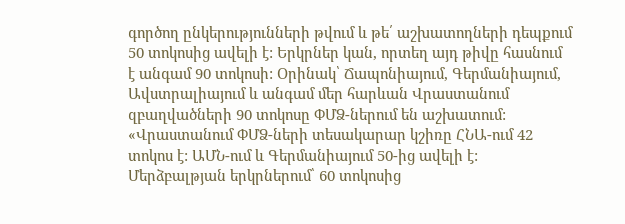գործող ընկերությունների թվում և թե՛ աշխատողների դեպքում 50 տոկոսից ավելի է: Երկրներ կան, որտեղ այդ թիվը հասնում է անգամ 90 տոկոսի: Օրինակ՝ Ճապոնիայում, Գերմանիայում, Ավստրալիայում և անգամ մեր հարևան Վրաստանում զբաղվածների 90 տոկոսը ՓՄՁ-ներում են աշխատում: «Վրաստանում ՓՄՁ-ների տեսակարար կշիռը ՀՆԱ-ում 42 տոկոս է: ԱՄՆ-ում և Գերմանիայում 50-ից ավելի է: Մերձբալթյան երկրներում՝ 60 տոկոսից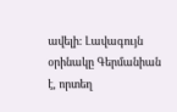ավելի: Լավագույն օրինակը Գերմանիան է, որտեղ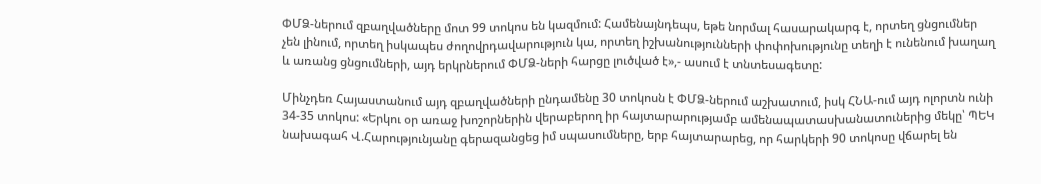ՓՄՁ-ներում զբաղվածները մոտ 99 տոկոս են կազմում: Համենայնդեպս, եթե նորմալ հասարակարգ է, որտեղ ցնցումներ չեն լինում, որտեղ իսկապես ժողովրդավարություն կա, որտեղ իշխանությունների փոփոխությունը տեղի է ունենում խաղաղ և առանց ցնցումների, այդ երկրներում ՓՄՁ-ների հարցը լուծված է»,- ասում է տնտեսագետը:

Մինչդեռ Հայաստանում այդ զբաղվածների ընդամենը 30 տոկոսն է ՓՄՁ-ներում աշխատում, իսկ ՀՆԱ-ում այդ ոլորտն ունի 34-35 տոկոս: «Երկու օր առաջ խոշորներին վերաբերող իր հայտարարությամբ ամենապատասխանատուներից մեկը՝ ՊԵԿ նախագահ Վ.Հարությունյանը գերազանցեց իմ սպասումները, երբ հայտարարեց, որ հարկերի 90 տոկոսը վճարել են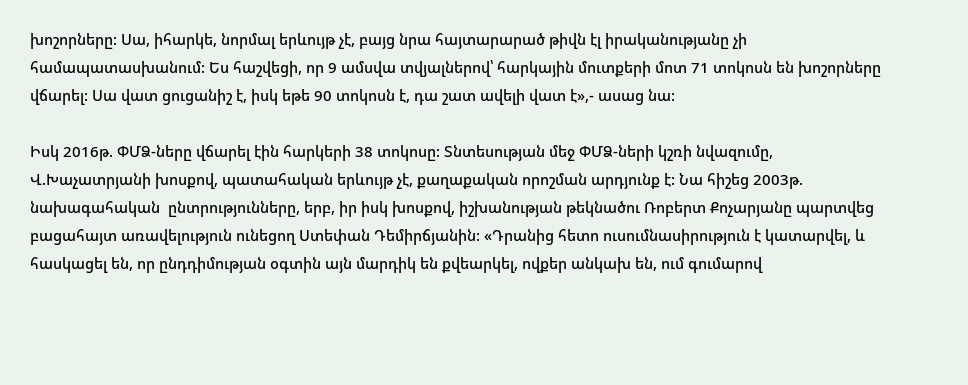խոշորները: Սա, իհարկե, նորմալ երևույթ չէ, բայց նրա հայտարարած թիվն էլ իրականությանը չի համապատասխանում: Ես հաշվեցի, որ 9 ամսվա տվյալներով՝ հարկային մուտքերի մոտ 71 տոկոսն են խոշորները վճարել: Սա վատ ցուցանիշ է, իսկ եթե 90 տոկոսն է, դա շատ ավելի վատ է»,- ասաց նա:

Իսկ 2016թ. ՓՄՁ-ները վճարել էին հարկերի 38 տոկոսը: Տնտեսության մեջ ՓՄՁ-ների կշռի նվազումը, Վ.Խաչատրյանի խոսքով, պատահական երևույթ չէ, քաղաքական որոշման արդյունք է: Նա հիշեց 2003թ. նախագահական  ընտրությունները, երբ, իր իսկ խոսքով, իշխանության թեկնածու Ռոբերտ Քոչարյանը պարտվեց բացահայտ առավելություն ունեցող Ստեփան Դեմիրճյանին: «Դրանից հետո ուսումնասիրություն է կատարվել, և հասկացել են, որ ընդդիմության օգտին այն մարդիկ են քվեարկել, ովքեր անկախ են, ում գումարով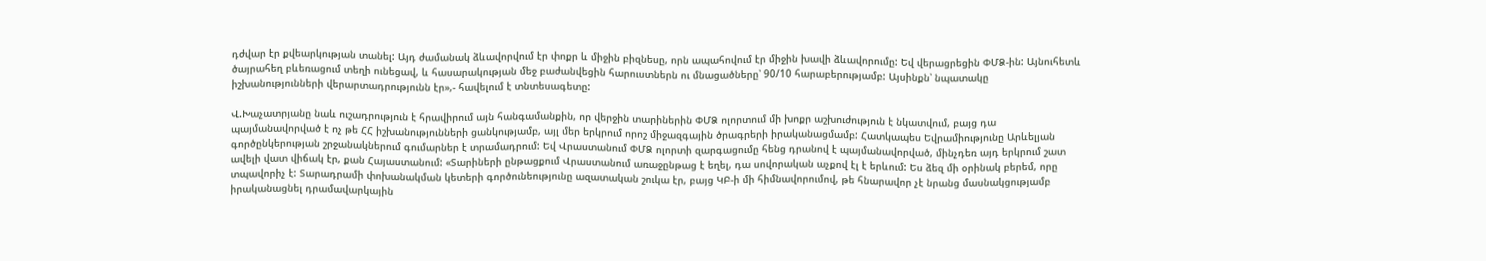դժվար էր քվեարկության տանել: Այդ ժամանակ ձևավորվում էր փոքր և միջին բիզնեսը, որն ապահովում էր միջին խավի ձևավորումը: Եվ վերացրեցին ՓՄՁ-ին: Այնուհետև ծայրահեղ բևեռացում տեղի ունեցավ, և հասարակության մեջ բաժանվեցին հարուստներն ու մնացածները՝ 90/10 հարաբերությամբ: Այսինքն՝ նպատակը իշխանությունների վերարտադրությունն էր»,- հավելում է տնտեսագետը:

Վ.Խաչատրյանը նաև ուշադրություն է հրավիրում այն հանգամանքին, որ վերջին տարիներին ՓՄՁ ոլորտում մի խոքր աշխուժություն է նկատվում, բայց դա պայմանավորված է ոչ թե ՀՀ իշխանությունների ցանկությամբ, այլ մեր երկրում որոշ միջազգային ծրագրերի իրականացմամբ: Հատկապես Եվրամիությունը Արևելյան գործընկերության շրջանակներում գումարներ է տրամադրում: Եվ Վրաստանում ՓՄՁ ոլորտի զարգացումը հենց դրանով է պայմանավորված, մինչդեռ այդ երկրում շատ ավելի վատ վիճակ էր, քան Հայաստանում: «Տարիների ընթացքում Վրաստանում առաջընթաց է եղել, դա սովորական աչքով էլ է երևում: Ես ձեզ մի օրինակ բերեմ, որը տպավորիչ է: Տարադրամի փոխանակման կետերի գործունեությունը ազատական շուկա էր, բայց ԿԲ-ի մի հիմնավորումով, թե հնարավոր չէ նրանց մասնակցությամբ իրականացնել դրամավարկային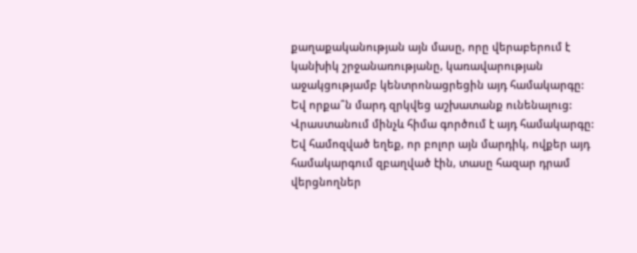քաղաքականության այն մասը, որը վերաբերում է կանխիկ շրջանառությանը, կառավարության աջակցությամբ կենտրոնացրեցին այդ համակարգը: Եվ որքա՞ն մարդ զրկվեց աշխատանք ունենալուց: Վրաստանում մինչև հիմա գործում է այդ համակարգը: Եվ համոզված եղեք, որ բոլոր այն մարդիկ, ովքեր այդ համակարգում զբաղված էին, տասը հազար դրամ վերցնողներ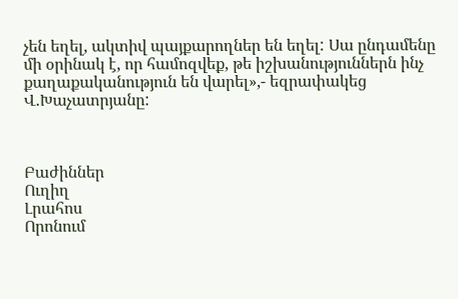չեն եղել, ակտիվ պայքարողներ են եղել: Սա ընդամենը մի օրինակ է, որ համոզվեք, թե իշխանություններն ինչ քաղաքականություն են վարել»,- եզրափակեց Վ.Խաչատրյանը:



Բաժիններ
Ուղիղ
Լրահոս
Որոնում